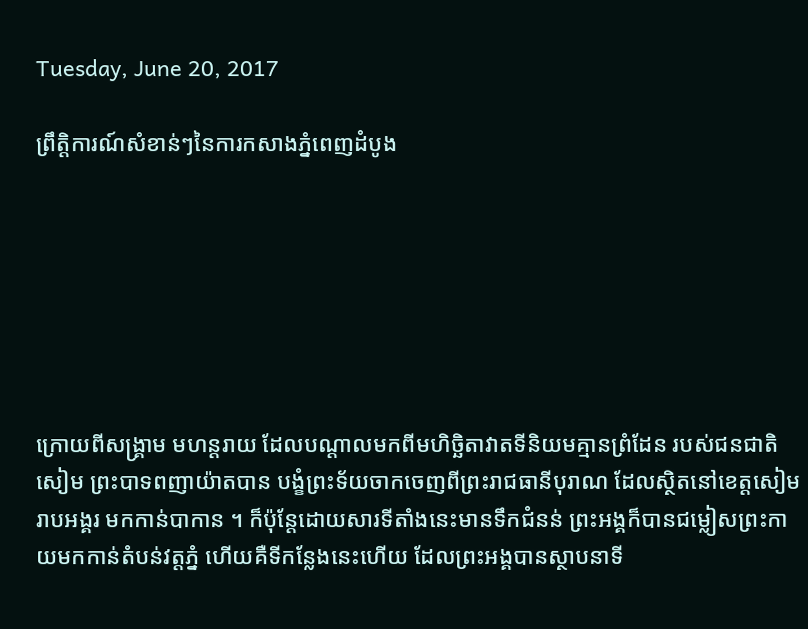Tuesday, June 20, 2017

ព្រឹត្តិការណ៍សំខាន់ៗនៃការកសាងភ្នំពេញដំបូង







ក្រោយពីសង្គ្រាម មហន្តរាយ ដែលបណ្តាលមកពីមហិច្ឆិតាវាតទីនិយមគ្មានព្រំដែន របស់ជនជាតិសៀម ព្រះបាទពញាយ៉ាតបាន បង្ខំព្រះទ័យចាកចេញពីព្រះរាជធានីបុរាណ ដែលស្ថិតនៅខេត្តសៀមរាបអង្គរ មកកាន់បាកាន ។ ក៏ប៉ុន្តែដោយសារទីតាំងនេះមានទឹកជំនន់ ព្រះអង្គក៏បានជម្លៀសព្រះកាយមកកាន់តំបន់វត្តភ្នំ ហើយគឺទីកន្លែងនេះហើយ ដែលព្រះអង្គបានស្ថាបនាទី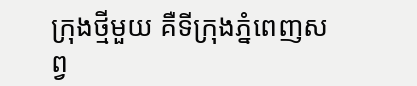ក្រុងថ្មីមួយ គឺទីក្រុងភ្នំពេញសព្វ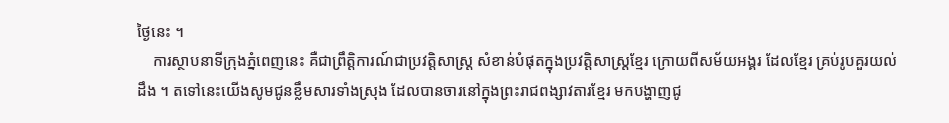ថ្ងៃនេះ ។
    ការស្ថាបនាទីក្រុងភ្នំពេញនេះ គឺជាព្រឹត្តិការណ៍ជាប្រវត្តិសាស្ត្រ សំខាន់បំផុតក្នុងប្រវត្តិសាស្ត្រខ្មែរ ក្រោយពីសម័យអង្គរ ដែលខ្មែរ គ្រប់រូបគួរយល់ដឹង ។ តទៅនេះយើងសូមជូនខ្លឹមសារទាំងស្រុង ដែលបានចារនៅក្នុងព្រះរាជពង្សាវតារខ្មែរ មកបង្ហាញជូ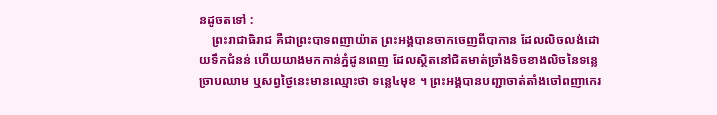នដូចតទៅ :
    ព្រះរាជាធិរាជ គឺជាព្រះបាទពញាយ៉ាត ព្រះអង្គបានចាកចេញពីបាកាន ដែលលិចលង់ដោយទឹកជំនន់ ហើយយាងមកកាន់ភ្នំដូនពេញ ដែលស្ថិតនៅជិតមាត់ច្រាំងទិចខាងលិចនៃទន្លេច្រាបឈាម ឬសព្វថ្ងៃនេះមានឈ្មោះថា ទន្លេ៤មុខ ។ ព្រះអង្គបានបញ្ជាចាត់តាំងចៅពញាកេរ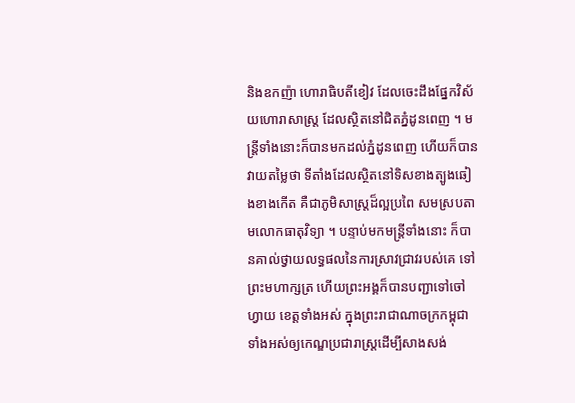និងឧកញ៉ា ហោរាធិបតីខៀវ ដែលចេះដឹងផ្នែកវិស័យហោរាសាស្ត្រ ដែលស្ថិតនៅជិតភ្នំដូនពេញ ។ មន្ត្រីទាំងនោះក៏បានមកដល់ភ្នំដូនពេញ ហើយក៏បានវាយតម្លៃថា ទីតាំងដែលស្ថិតនៅទិសខាងត្បូងឆៀងខាងកើត គឺជាភូមិសាស្ត្រដ៏ល្អប្រពៃ សមស្របតាមលោកធាតុវិទ្យា ។ បន្ទាប់មកមន្ត្រីទាំងនោះ ក៏បានគាល់ថ្វាយលទ្ធផលនៃការស្រាវជ្រាវរបស់គេ ទៅព្រះមហាក្សត្រ ហើយព្រះអង្គក៏បានបញ្ជាទៅចៅហ្វាយ ខេត្តទាំងអស់ ក្នុងព្រះរាជាណាចក្រកម្ពុជា ទាំងអស់ឲ្យកេណ្ឌប្រជារាស្ត្រដើម្បីសាងសង់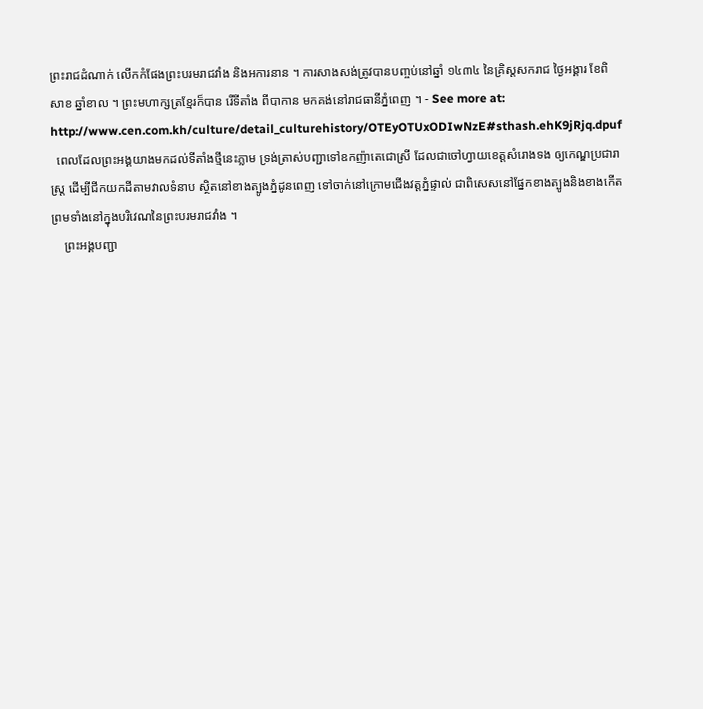ព្រះរាជដំណាក់ លើកកំផែងព្រះបរមរាជវាំង និងអការនាន ។ ការសាងសង់ត្រូវបានបញ្ចប់នៅឆ្នាំ ១៤៣៤ នៃគ្រិស្តសករាជ ថ្ងៃអង្គារ ខែពិសាខ ឆ្នាំខាល ។ ព្រះមហាក្សត្រខ្មែរក៏បាន រើទីតាំង ពីបាកាន មកគង់នៅរាជធានីភ្នំពេញ ។ - See more at: http://www.cen.com.kh/culture/detail_culturehistory/OTEyOTUxODIwNzE#sthash.ehK9jRjq.dpuf
  ពេលដែលព្រះអង្គយាងមកដល់ទីតាំងថ្មីនេះភ្លាម ទ្រង់ត្រាស់បញ្ជាទៅឧកញ៉ាតេជោស្រី ដែលជាចៅហ្វាយខេត្តសំរោងទង ឲ្យកេណ្ឌប្រជារាស្ត្រ ដើម្បីជីកយកដីតាមវាលទំនាប ស្ថិតនៅខាងត្បូងភ្នំដូនពេញ ទៅចាក់នៅក្រោមជើងវត្តភ្នំផ្ទាល់ ជាពិសេសនៅផ្នែកខាងត្បូងនិងខាងកើត ព្រមទាំងនៅក្នុងបរិវេណនៃព្រះបរមរាជវាំង ។
    ព្រះអង្គបញ្ជា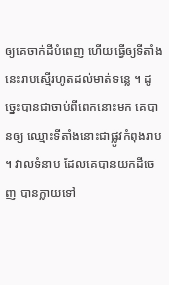ឲ្យគេចាក់ដីបំពេញ ហើយធ្វើឲ្យទីតាំងនេះរាបស្មើរហូតដល់មាត់ទន្លេ ។ ដូច្នេះបានជាចាប់ពីពេកនោះមក គេបានឲ្យ ឈ្មោះទីតាំងនោះជាផ្លូវកំពុងរាប ។ វាលទំនាប ដែលគេបានយកដីចេញ បានក្លាយទៅ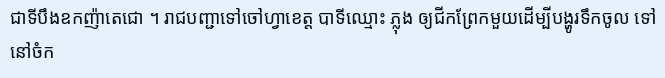ជាទីបឹងឧកញ៉ាតេជោ ។ រាជបញ្ជាទៅចៅហ្វាខេត្ត បាទីឈ្មោះ ភ្លុង ឲ្យជីកព្រែកមួយដើម្បីបង្ហូរទឹកចូល ទៅនៅចំក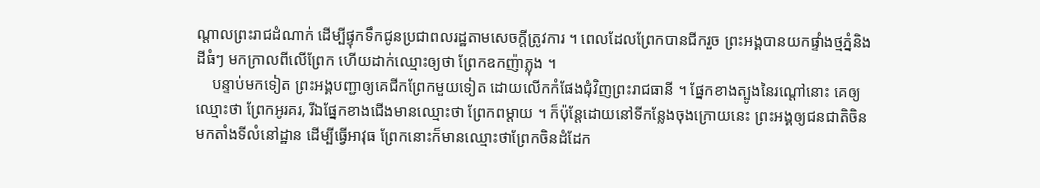ណ្តាលព្រះរាជដំណាក់ ដើម្បីផ្ទុកទឹកជូនប្រជាពលរដ្ឋតាមសេចក្តីត្រូវការ ។ ពេលដែលព្រែកបានជីករួច ព្រះអង្គបានយកផ្ទាំងថ្មភ្នំនិងដីធំៗ មកក្រាលពីលើព្រែក ហើយដាក់ឈ្មោះឲ្យថា ព្រែកឧកញ៉ាភ្លុង ។
    បន្ទាប់មកទៀត ព្រះអង្គបញ្ជាឲ្យគេជីកព្រែកមួយទៀត ដោយលើកកំផែងជុំវិញព្រះរាជធានី ។ ផ្នែកខាងត្បូងនៃរណ្តៅនោះ គេឲ្យឈ្មោះថា ព្រែកអូរគរ, រីឯផ្នែកខាងជើងមានឈ្មោះថា ព្រែកពម្តាយ ។ ក៏ប៉ុន្តែដោយនៅទីកន្លែងចុងក្រោយនេះ ព្រះអង្គឲ្យជនជាតិចិន មកតាំងទីលំនៅដ្ឋាន ដើម្បីធ្វើអាវុធ ព្រែកនោះក៏មានឈ្មោះថាព្រែកចិនដំដែក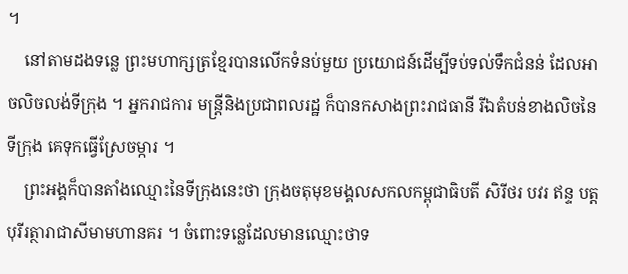។
    នៅតាមដងទន្លេ ព្រះមហាក្សត្រខ្មែរបានលើកទំនប់មួយ ប្រយោជន៍ដើម្បីទប់ទល់ទឹកជំនន់ ដែលអាចលិចលង់ទីក្រុង ។ អ្នករាជការ មន្ត្រីនិងប្រជាពលរដ្ឋ ក៏បានកសាងព្រះរាជធានី រីឯតំបន់ខាងលិចនៃទីក្រុង គេទុកធ្វើស្រែចម្ការ ។
    ព្រះអង្គក៏បានតាំងឈ្មោះនៃទីក្រុងនេះថា ក្រុងចតុមុខមង្គលសកលកម្ពុជាធិបតី សិរីថរ បវរ ឥន្ទ បត្តបុរីរត្ថារាជាសីមាមហានគរ ។ ចំពោះទន្លេដែលមានឈ្មោះថាទ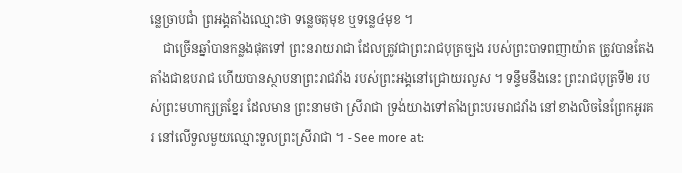ន្លេច្រាបជាំ ព្រអង្គតាំងឈ្មោះថា ទន្លេចតុមុខ ឬទន្លេ៤មុខ ។
    ជាច្រើនឆ្នាំបានកន្លងផុតទៅ ព្រះនរាយរាជា ដែលត្រូវជាព្រះរាជបុត្រច្បង របស់ព្រះបាទពញាយ៉ាត ត្រូវបានតែងតាំងជាឧបរាជ ហើយបានស្ថាបនាព្រះរាជវាំង របស់ព្រះអង្គនៅជ្រោយរលួស ។ ទន្ទឹមនឹងនេះ ព្រះរាជបុត្រទី២ របស់ព្រះមហាក្សត្រខ្នែរ ដែលមាន ព្រះនាមថា ស្រីរាជា ទ្រង់យាងទៅតាំងព្រះបរមរាជវាំង នៅខាងលិចនៃព្រែកអូរគរ នៅលើទួលមួយឈ្មោះទួលព្រះស្រីរាជា ។ - See more at: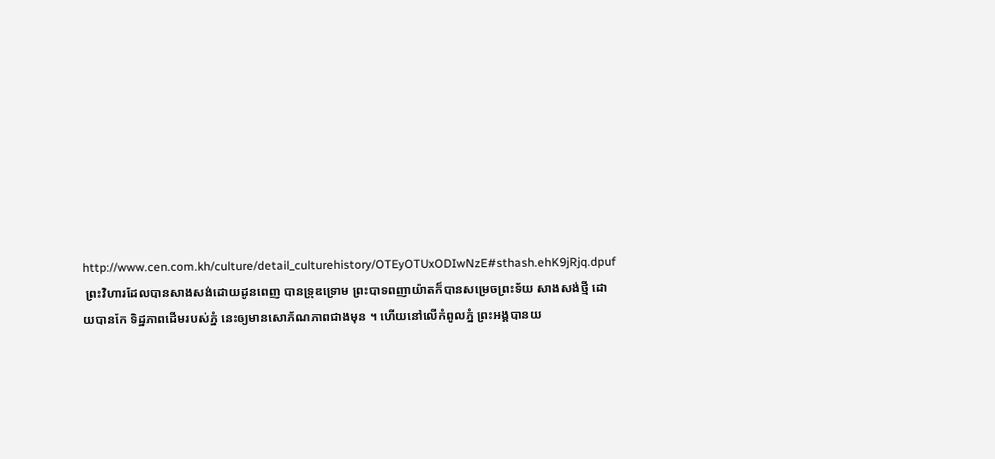http://www.cen.com.kh/culture/detail_culturehistory/OTEyOTUxODIwNzE#sthash.ehK9jRjq.dpuf
 ព្រះវិហារដែលបានសាងសង់ដោយដូនពេញ បានទ្រុឌទ្រោម ព្រះបាទពញាយ៉ាតក៏បានសម្រេចព្រះទ័យ សាងសង់ថ្មី ដោយបានកែ ទិដ្ឋភាពដើមរបស់ភ្នំ នេះឲ្យមានសោភ័ណភាពជាងមុន ។ ហើយនៅលើកំពូលភ្នំ ព្រះអង្គបានយ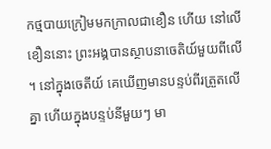កថ្មបាយក្រៀមមកក្រាលជាខឿន ហើយ នៅលើខឿននោះ ព្រះអង្គបានស្ថាបនាចេតិយ៍មួយពីលើ ។ នៅក្នុងចេតីយ៍ គេឃើញមានបន្ទប់ពីរត្រួតលើគ្នា ហើយក្នុងបន្ទប់នីមួយៗ មា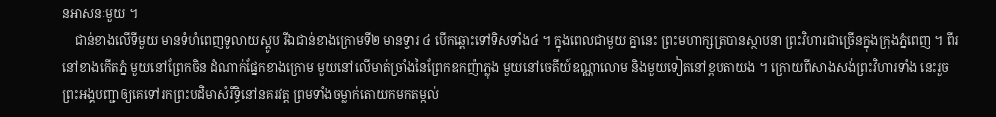នអាសនៈមួយ ។
    ជាន់ខាងលើទីមួយ មានទំហំពេញទូលាយស្តូប រីឯជាន់ខាងក្រោមទី២ មានទ្វារ ៤ បើកឆ្ពោះទៅទិសទាំង៤ ។ ក្នុងពេលជាមួយ គ្នានេះ ព្រះមហាក្សត្របានស្ថាបនា ព្រះវិហារជាច្រើនក្នុងក្រុងភ្នំពេញ ។ ពីរនៅខាងកើតភ្នំ មួយនៅព្រែកចិន ដំណាក់ផ្នែកខាងក្រោម មួយនៅលើមាត់ច្រាំងនៃព្រែកឧកញ៉ាភ្លុង មួយនៅចេតីយ៍ឧណ្ណាលោម និងមួយទៀតនៅខ្ពបតាយង ។ ក្រោយពីសាងសង់ព្រះវិហារទាំង នេះរួច ព្រះអង្គបញ្ជាឲ្យគេទៅរកព្រះបដិមាសំរឹទ្ធិនៅនគរវត្ត ព្រមទាំងចម្លាក់តោយកមកតម្កល់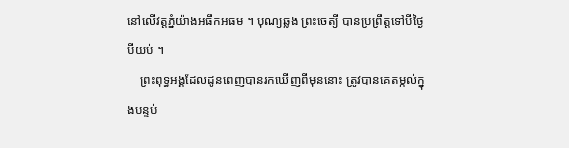នៅលើវត្តភ្នំយ៉ាងអធឹកអធម ។ បុណ្យឆ្លង ព្រះចេត្យី បានប្រព្រឹត្តទៅបីថ្ងៃបីយប់ ។
    ព្រះពុទ្ធអង្គដែលដូនពេញបានរកឃើញពីមុននោះ ត្រូវបានគេតម្កល់ក្នុងបន្ទប់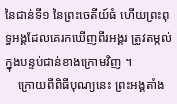នៃជាន់ទី១ នៃព្រះចេតីយ៍ធំ ហើយព្រះពុទ្ធអង្គដែលគេរកឃើញពីរអង្គរ ត្រូវតម្កល់ក្នុងបន្ទប់ជាន់ខាងក្រោមវិញ ។
    ក្រោយពីពិធីបុណ្យនេះ ព្រះអង្គតាំង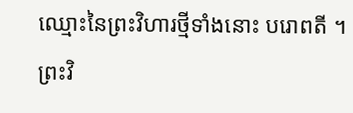ឈ្មោះនៃព្រះវិហារថ្មីទាំងនោះ បរោពតី ។ ព្រះវិ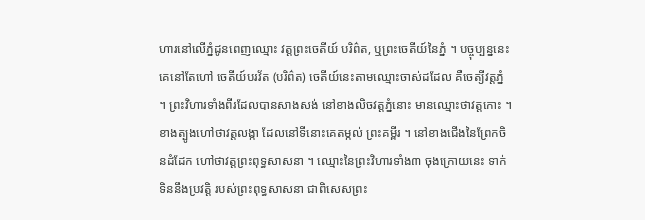ហារនៅលើភ្នំដូនពេញឈ្មោះ វត្តព្រះចេតីយ៍ បរិព៌ត, ឬព្រះចេតីយ៍នៃភ្នំ ។ បច្ចុប្បន្ននេះគេនៅតែហៅ ចេតីយ៍បរវ័ត (បរិព៌ត) ចេតីយ៍នេះតាមឈ្មោះចាស់ដដែល គឺចេត្យីវត្តភ្នំ ។ ព្រះវិហារទាំងពីរដែលបានសាងសង់ នៅខាងលិចវត្តភ្នំនោះ មានឈ្មោះថាវត្តកោះ ។ ខាងត្បូងហៅថាវត្តលង្កា ដែលនៅទីនោះគេតម្កល់ ព្រះគម្ពីរ ។ នៅខាងជើងនៃព្រែកចិនដំដែក ហៅថាវត្តព្រះពុទ្ធសាសនា ។ ឈ្មោះនៃព្រះវិហារទាំង៣ ចុងក្រោយនេះ ទាក់ទិននឹងប្រវត្តិ របស់ព្រះពុទ្ធសាសនា ជាពិសេសព្រះ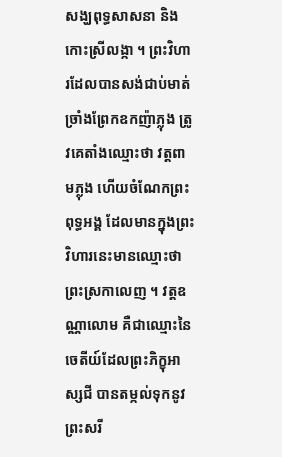សង្ឃពុទ្ធសាសនា និងកោះស្រីលង្កា ។ ព្រះវិហារដែលបានសង់ជាប់មាត់ច្រាំងព្រែកឧកញ៉ាភ្លុង ត្រូវគេតាំងឈ្មោះថា វត្តពាមភ្លុង ហើយចំណែកព្រះពុទ្ធអង្គ ដែលមានក្នុងព្រះវិហារនេះមានឈ្មោះថា ព្រះស្រកាលេញ ។ វត្តឧណ្ណាលោម គឺជាឈ្មោះនៃចេតីយ៍ដែលព្រះភិក្ខុអាស្សជី បានតម្កល់ទុកនូវព្រះសរី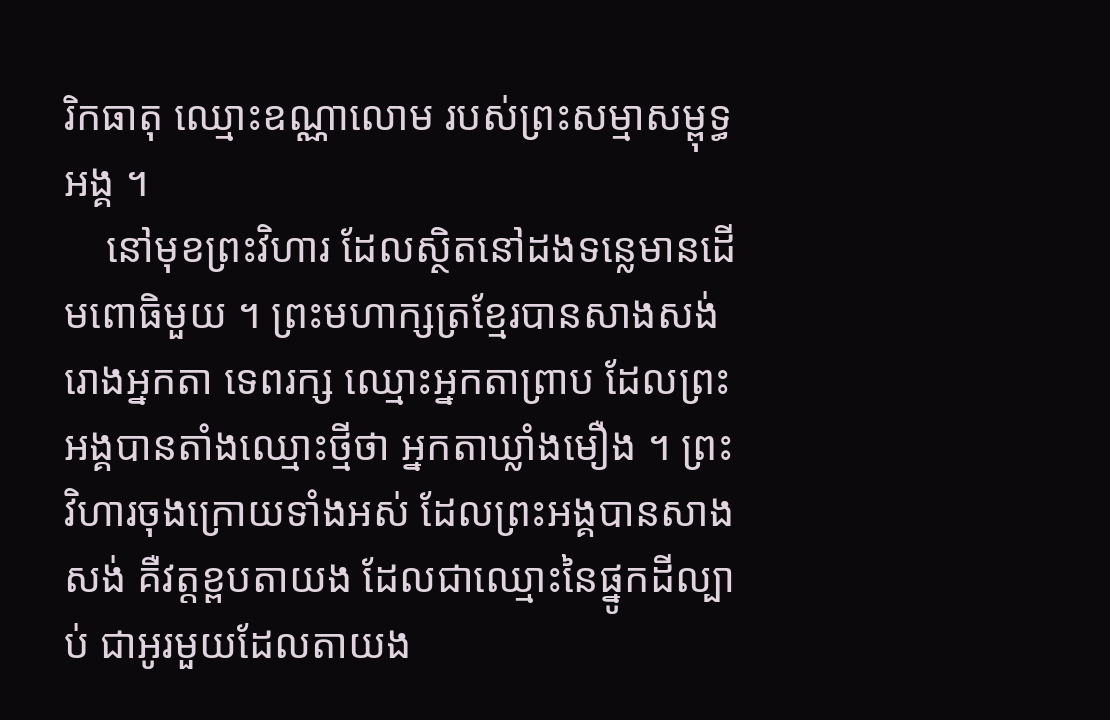រិកធាតុ ឈ្មោះឧណ្ណាលោម របស់ព្រះសម្មាសម្ពុទ្ធអង្គ ។
    នៅមុខព្រះវិហារ ដែលស្ថិតនៅដងទន្លេមានដើមពោធិមួយ ។ ព្រះមហាក្សត្រខ្មែរបានសាងសង់រោងអ្នកតា ទេពរក្ស ឈ្មោះអ្នកតាព្រាប ដែលព្រះអង្គបានតាំងឈ្មោះថ្មីថា អ្នកតាឃ្លាំងមឿង ។ ព្រះវិហារចុងក្រោយទាំងអស់ ដែលព្រះអង្គបានសាងសង់ គឺវត្តខ្ពបតាយង ដែលជាឈ្មោះនៃផ្នូកដីល្បាប់ ជាអូរមួយដែលតាយង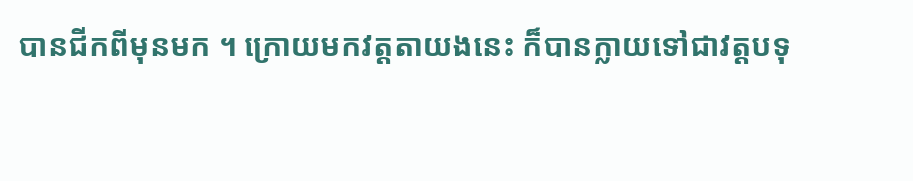បានជីកពីមុនមក ។ ក្រោយមកវត្តតាយងនេះ ក៏បានក្លាយទៅជាវត្តបទុ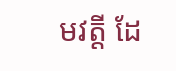មវត្តី ដែ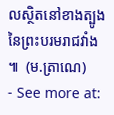លស្ថិតនៅខាងត្បូងនៃព្រះបរមរាជវាំង ៕  (ម.ត្រាណេ)
- See more at: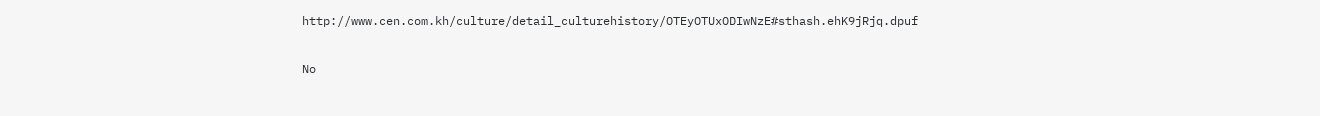http://www.cen.com.kh/culture/detail_culturehistory/OTEyOTUxODIwNzE#sthash.ehK9jRjq.dpuf

No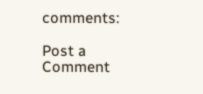comments:

Post a Comment